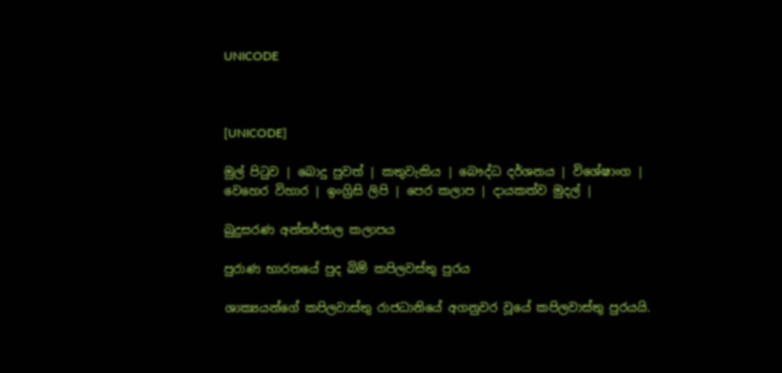UNICODE



[UNICODE]

මුල් පිටුව | බොදු පුවත් | කතුවැකිය | බෞද්ධ දර්ශනය | විශේෂාංග | වෙහෙර විහාර | ඉංග්‍රිසි ලිපි | පෙර කලාප | දායකත්ව මුදල් |

බුදුසරණ අන්තර්ජාල කලාපය

පුරාණ භාරතයේ පුද බිම් කපිලවස්තු පුරය

ශාක්‍යයන්ගේ කපිලවාස්තු රාජධානියේ අගනුවර වූයේ කපිලවාස්තු පුරයයි.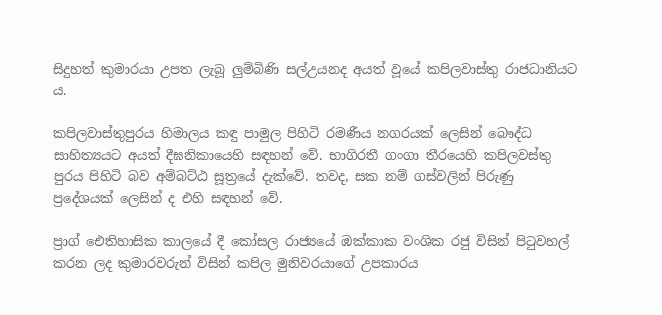සිදුහත් කුමාරයා උපත ලැබූ ලුම්බිණි සල්උයනද අයත් වූයේ කපිලවාස්තු රාජධානියට ය.

කපිලවාස්තුපුරය හිමාලය කඳු පාමුල පිහිටි රමණීය නගරයක් ලෙසින් බෞද්ධ සාහිත්‍යයට අයත් දීඝනිකායෙහි සඳහන් වේ. භාගිරතී ගංගා තීරයෙහි කපිලවස්තු පුරය පිහිටි බව අම්බට්ඨ සූත්‍රයේ දැක්වේ. තවද, සක නම් ගස්වලින් පිරුණු ප්‍රදේශයක් ලෙසින් ද එහි සඳහන් වේ.

ප්‍රාග් ඓතිහාසික කාලයේ දී කෝසල රාජ්‍යයේ ඹක්කාක වංශික රජු විසින් පිටුවහල් කරන ලද කුමාරවරුන් විසින් කපිල මුනිවරයාගේ උපකාරය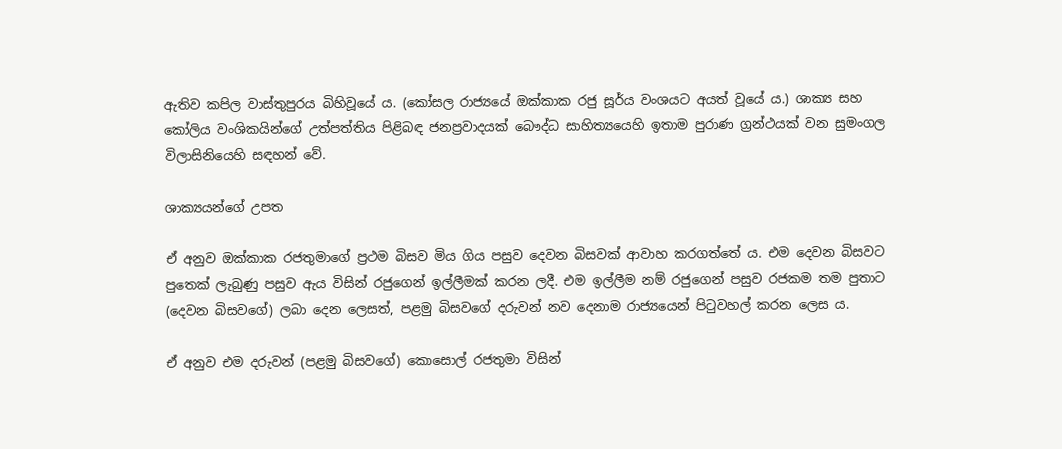ඇතිව කපිල වාස්තුපුරය බිහිවූයේ ය. (කෝසල රාජ්‍යයේ ඔක්කාක රජු සූර්ය වංශයට අයත් වූයේ ය.) ශාක්‍ය සහ කෝලිය වංශිකයින්ගේ උත්පත්තිය පිළිබඳ ජනප්‍රවාදයක් බෞද්ධ සාහිත්‍යයෙහි ඉතාම පුරාණ ග්‍රන්ථයක් වන සුමංගල විලාසිනියෙහි සඳහන් වේ.

ශාක්‍යයන්ගේ උපත

ඒ අනුව ඔක්කාක රජතුමාගේ ප්‍රථම බිසව මිය ගිය පසුව දෙවන බිසවක් ආවාහ කරගත්තේ ය. එම දෙවන බිසවට පුතෙක් ලැබුණු පසුව ඇය විසින් රජුගෙන් ඉල්ලීමක් කරන ලදී. එම ඉල්ලීම නම් රජුගෙන් පසුව රජකම තම පුතාට (දෙවන බිසවගේ) ලබා දෙන ලෙසත්, පළමු බිසවගේ දරුවන් නව දෙනාම රාජ්‍යයෙන් පිටුවහල් කරන ලෙස ය.

ඒ අනුව එම දරුවන් (පළමු බිසවගේ) කොසොල් රජතුමා විසින්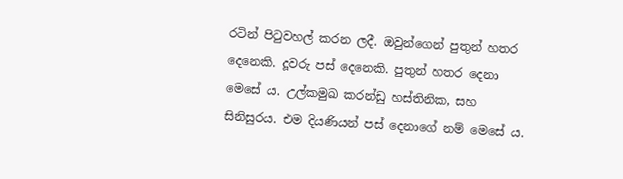රටින් පිටුවහල් කරන ලදී. ඔවුන්ගෙන් පුතුන් හතර දෙනෙකි. දූවරු පස් දෙනෙකි. පුතුන් හතර දෙනා මෙසේ ය. උල්කමුඛ කරන්ඩු හස්තිනික, සහ සිනිසුරය. එම දියණියන් පස් දෙනාගේ නම් මෙසේ ය.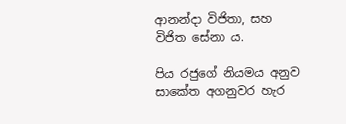ආනන්දා විජිතා, සහ විජිත සේනා ය.

පිය රජුගේ නියමය අනුව සාකේත අගනුවර හැර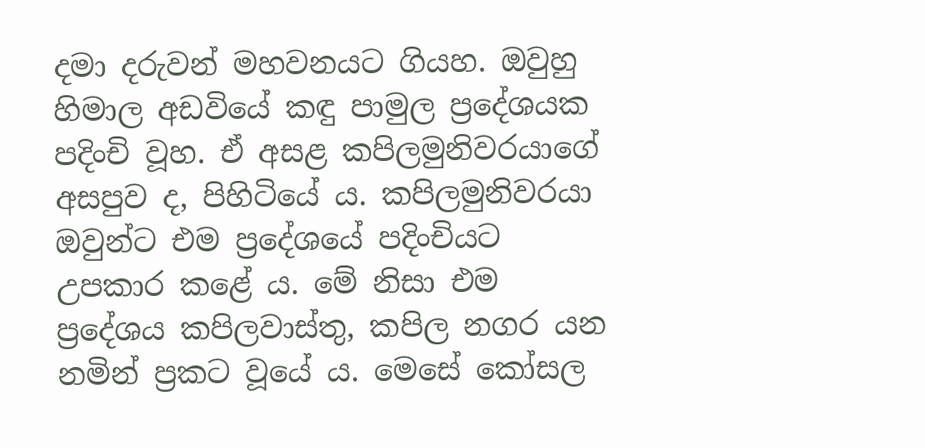දමා දරුවන් මහවනයට ගියහ. ඔවුහු හිමාල අඩවියේ කඳු පාමුල ප්‍රදේශයක පදිංචි වූහ. ඒ අසළ කපිලමුනිවරයාගේ අසපුව ද, පිහිටියේ ය. කපිලමුනිවරයා ඔවුන්ට එම ප්‍රදේශයේ පදිංචියට උපකාර කළේ ය. මේ නිසා එම ප්‍රදේශය කපිලවාස්තු, කපිල නගර යන නමින් ප්‍රකට වූයේ ය. මෙසේ කෝසල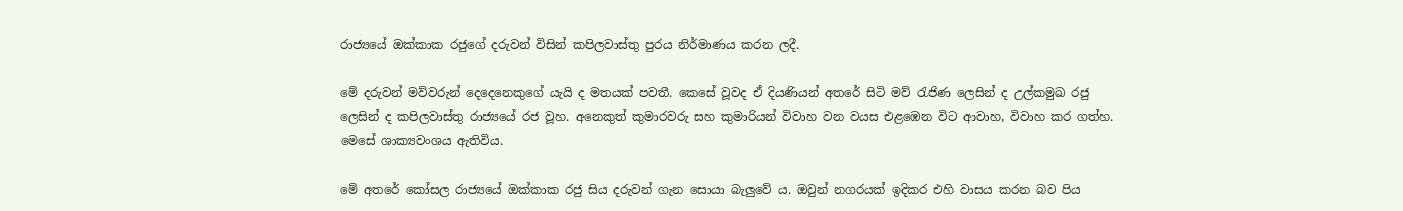රාජ්‍යයේ ඔක්කාක රජුගේ දරුවන් විසින් කපිලවාස්තු පුරය නිර්මාණය කරන ලදී.

මේ දරුවන් මව්වරුන් දෙදෙනෙකුගේ යැයි ද මතයක් පවතී. කෙසේ වූවද ඒ දියණියන් අතරේ සිටි මව් රැජිණ ලෙසින් ද උල්කමුඛ රජු ලෙසින් ද කපිලවාස්තු රාජ්‍යයේ රජ වූහ. අනෙකුත් කුමාරවරු සහ කුමාරියන් විවාහ වන වයස එළඹෙන විට ආවාහ, විවාහ කර ගත්හ. මෙසේ ශාක්‍යවංශය ඇතිවිය.

මේ අතරේ කෝසල රාජ්‍යයේ ඔක්කාක රජු සිය දරුවන් ගැන සොයා බැලුවේ ය. ඔවුන් නගරයක් ඉදිකර එහි වාසය කරන බව පිය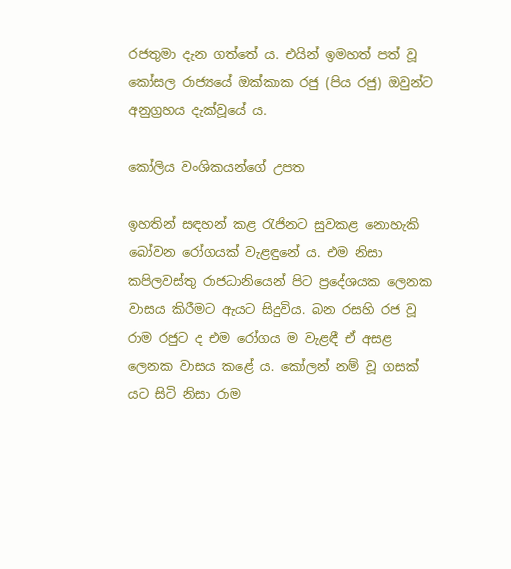රජතුමා දැන ගත්තේ ය. එයින් ඉමහත් පත් වූ කෝසල රාජ්‍යයේ ඔක්කාක රජු (පිය රජු) ඔවුන්ට අනුග්‍රහය දැක්වූයේ ය.

කෝලිය වංශිකයන්ගේ උපත

ඉහතින් සඳහන් කළ රැජිනට සුවකළ නොහැකි බෝවන රෝගයක් වැළඳුනේ ය. එම නිසා කපිලවස්තු රාජධානියෙන් පිට ප්‍රදේශයක ලෙනක වාසය කිරීමට ඇයට සිදුවිය. බන රසහි රජ වූ රාම රජුට ද එම රෝගය ම වැළඳී ඒ අසළ ලෙනක වාසය කළේ ය. කෝලන් නම් වූ ගසක් යට සිටි නිසා රාම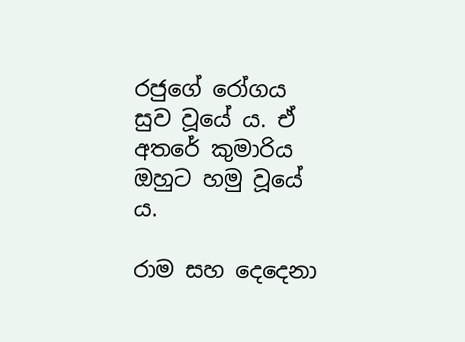රජුගේ රෝගය සුව වූයේ ය. ඒ අතරේ කුමාරිය ඔහුට හමු වූයේ ය.

රාම සහ දෙදෙනා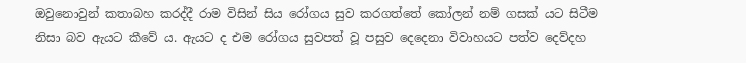ඔවුනොවුන් කතාබහ කරද්දී රාම විසින් සිය රෝගය සුව කරගත්තේ කෝලන් නම් ගසක් යට සිටීම නිසා බව ඇයට කීවේ ය. ඇයට ද එම රෝගය සුවපත් වූ පසුව දෙදෙනා විවාහයට පත්ව දෙව්දහ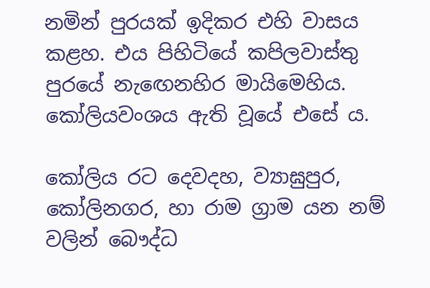නමින් පුරයක් ඉදිකර එහි වාසය කළහ. එය පිහිටියේ කපිලවාස්තු පුරයේ නැඟෙනහිර මායිමෙහිය. කෝලියවංශය ඇති වූයේ එසේ ය.

කෝලිය රට දෙවදහ, ව්‍යාඝුපුර, කෝලිනගර, හා රාම ග්‍රාම යන නම් වලින් බෞද්ධ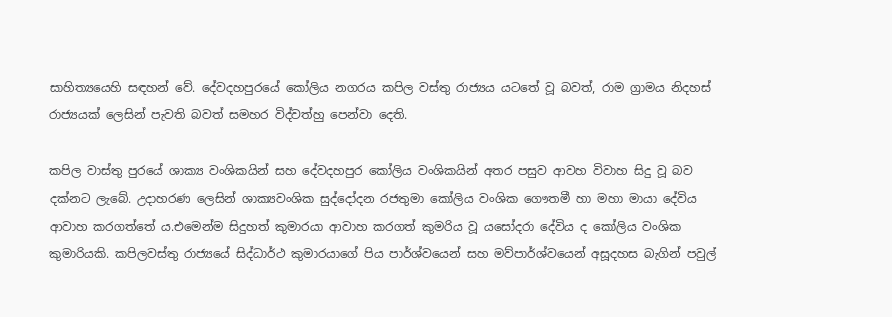සාහිත්‍යයෙහි සඳහන් වේ. දේවදහපුරයේ කෝලිය නගරය කපිල වස්තු රාජ්‍යය යටතේ වූ බවත්, රාම ග්‍රාමය නිදහස් රාජ්‍යයක් ලෙසින් පැවති බවත් සමහර විද්වත්හු පෙන්වා දෙති.

කපිල වාස්තු පුරයේ ශාක්‍ය වංශිකයින් සහ දේවදහපුර කෝලිය වංශිකයින් අතර පසුව ආවහ විවාහ සිදු වූ බව දක්නට ලැබේ. උදාහරණ ලෙසින් ශාක්‍යවංශික සුද්දෝදන රජතුමා කෝලිය වංශික ගෞතමී හා මහා මායා දේවිය ආවාහ කරගත්තේ ය.එමෙන්ම සිදුහත් කුමාරයා ආවාහ කරගත් කුමරිය වූ යසෝදරා දේවිය ද කෝලිය වංශික කුමාරියකි. කපිලවස්තු රාජ්‍යයේ සිද්ධාර්ථ කුමාරයාගේ පිය පාර්ශ්වයෙන් සහ මව්පාර්ශ්වයෙන් අසූදහස බැගින් පවුල්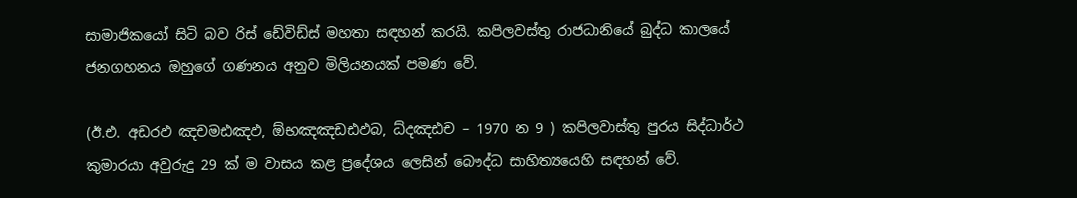සාමාජිකයෝ සිටි බව රිස් ඩේවිඩ්ස් මහතා සඳහන් කරයි. කපිලවස්තු රාජධානියේ බුද්ධ කාලයේ ජනගහනය ඔහුගේ ගණනය අනුව මිලියනයක් පමණ වේ.

(ඊ.එ. අඩරඵ ඤචමඪඤඵ, ඕභඤඤඩඪඵබ, ධ්දඤඪච – 1970 න 9 ) කපිලවාස්තු පුරය සිද්ධාර්ථ කුමාරයා අවුරුදු 29 ක් ම වාසය කළ ප්‍රදේශය ලෙසින් බෞද්ධ සාහිත්‍යයෙහි සඳහන් වේ.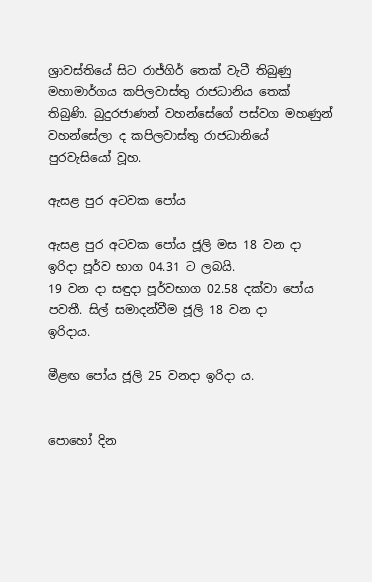ශ්‍රාවස්තියේ සිට රාජ්ගිර් තෙක් වැටී තිබුණු මහාමාර්ගය කපිලවාස්තු රාජධානිය තෙක් තිබුණි. බුදුරජාණන් වහන්සේගේ පස්වග මහණුන් වහන්සේලා ද කපිලවාස්තු රාජධානියේ පුරවැසියෝ වූහ.

ඇසළ පුර අටවක පෝය

ඇසළ පුර අටවක පෝය ජූලි මස 18 වන දා ඉරිදා පූර්ව භාග 04.31 ට ලබයි.
19 වන දා සඳුදා පූර්වභාග 02.58 දක්වා පෝය පවතී. සිල් සමාදන්වීම ජූලි 18 වන දා
ඉරිදාය.

මීළඟ පෝය ජූලි 25 වනදා ඉරිදා ය.


පොහෝ දින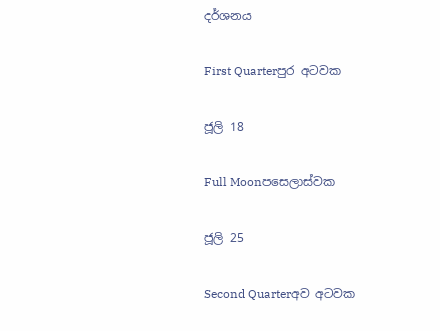දර්ශනය

First Quarterපුර අටවක

ජූලි 18

Full Moonපසෙලාස්වක

ජූලි 25

Second Quarterඅව අටවක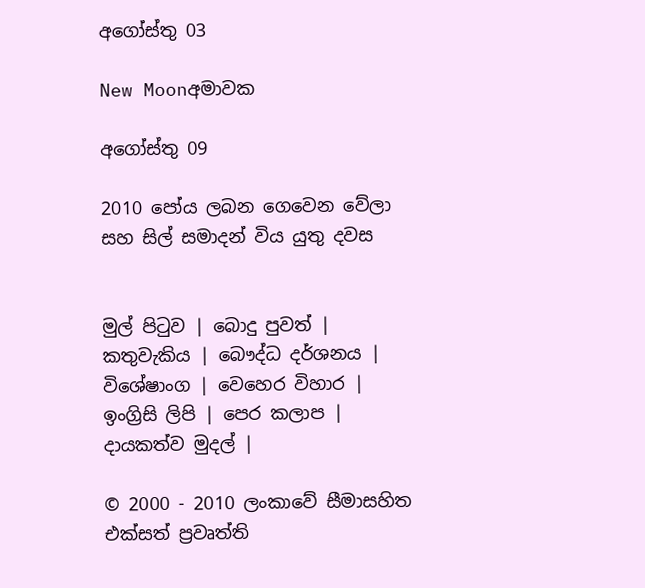අගෝස්තු 03

New Moonඅමාවක

අගෝස්තු 09

2010 පෝය ලබන ගෙවෙන වේලා සහ සිල් සමාදන් විය යුතු දවස


මුල් පිටුව | බොදු පුවත් | කතුවැකිය | බෞද්ධ දර්ශනය | විශේෂාංග | වෙහෙර විහාර | ඉංග්‍රිසි ලිපි | පෙර කලාප | දායකත්ව මුදල් |

© 2000 - 2010 ලංකාවේ සීමාසහිත එක්සත් ප්‍රවෘත්ති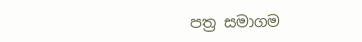පත්‍ර සමාගම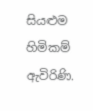සියළුම හිමිකම් ඇවිරිණි.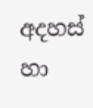අදහස් හා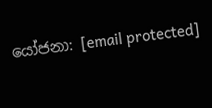යෝජනා: [email protected]